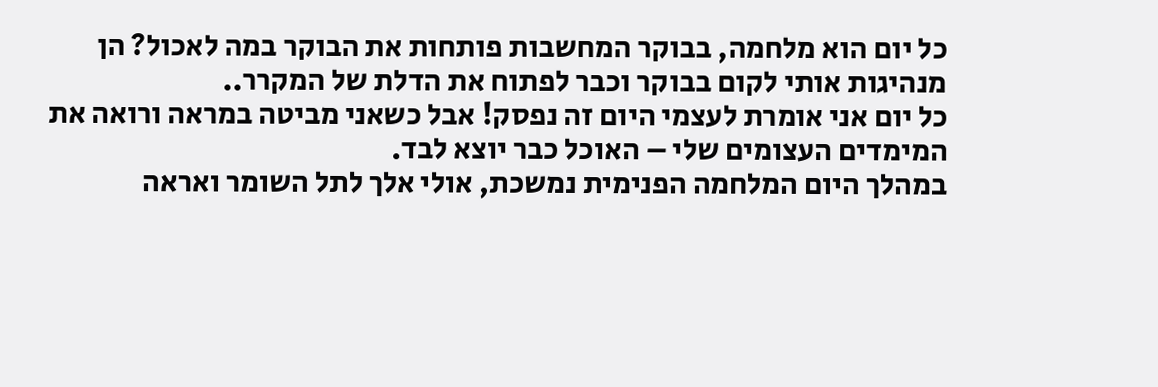כל יום הוא מלחמה, בבוקר המחשבות פותחות את הבוקר במה לאכול? הן מנהיגות אותי לקום בבוקר וכבר לפתוח את הדלת של המקרר..
כל יום אני אומרת לעצמי היום זה נפסק! אבל כשאני מביטה במראה ורואה את המימדים העצומים שלי – האוכל כבר יוצא לבד.
במהלך היום המלחמה הפנימית נמשכת, אולי אלך לתל השומר ואראה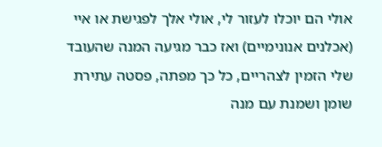אולי הם יוכלו לעזור לי, אולי אלך לפגישת או איי (אכלנים אנונימיים) ואז כבר מגיעה המנה שהעובד שלי הזמין לצהריים, כל כך מפתה, פסטה עתירת שומן ושמנת עם מנה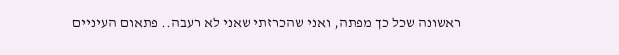ראשונה שכל כך מפתה, ואני שהכרזתי שאני לא רעבה.. פתאום העיניים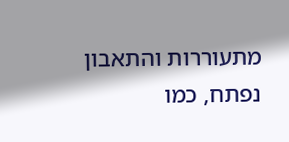מתעוררות והתאבון נפתח, כמו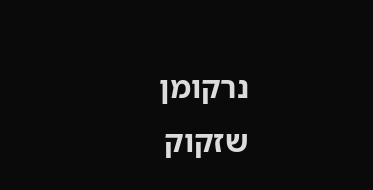נרקומן שזקוק